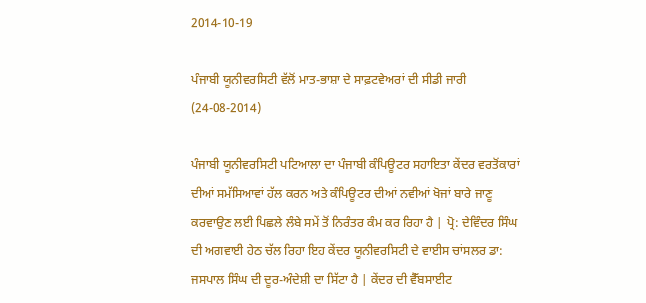2014-10-19

ਪੰਜਾਬੀ ਯੂਨੀਵਰਸਿਟੀ ਵੱਲੋਂ ਮਾਤ-ਭਾਸ਼ਾ ਦੇ ਸਾਫ਼ਟਵੇਅਰਾਂ ਦੀ ਸੀਡੀ ਜਾਰੀ (24-08-2014)

ਪੰਜਾਬੀ ਯੂਨੀਵਰਸਿਟੀ ਪਟਿਆਲਾ ਦਾ ਪੰਜਾਬੀ ਕੰਪਿਊਟਰ ਸਹਾਇਤਾ ਕੇਂਦਰ ਵਰਤੋਂਕਾਰਾਂ ਦੀਆਂ ਸਮੱਸਿਆਵਾਂ ਹੱਲ ਕਰਨ ਅਤੇ ਕੰਪਿਊਟਰ ਦੀਆਂ ਨਵੀਆਂ ਖੋਜਾਂ ਬਾਰੇ ਜਾਣੂ ਕਰਵਾਉਣ ਲਈ ਪਿਛਲੇ ਲੰਬੇ ਸਮੇਂ ਤੋਂ ਨਿਰੰਤਰ ਕੰਮ ਕਰ ਰਿਹਾ ਹੈ | ਪ੍ਰੋ: ਦੇਵਿੰਦਰ ਸਿੰਘ ਦੀ ਅਗਵਾਈ ਹੇਠ ਚੱਲ ਰਿਹਾ ਇਹ ਕੇਂਦਰ ਯੂਨੀਵਰਸਿਟੀ ਦੇ ਵਾਈਸ ਚਾਂਸਲਰ ਡਾ: ਜਸਪਾਲ ਸਿੰਘ ਦੀ ਦੂਰ-ਅੰਦੇਸ਼ੀ ਦਾ ਸਿੱਟਾ ਹੈ | ਕੇਂਦਰ ਦੀ ਵੈੱਬਸਾਈਟ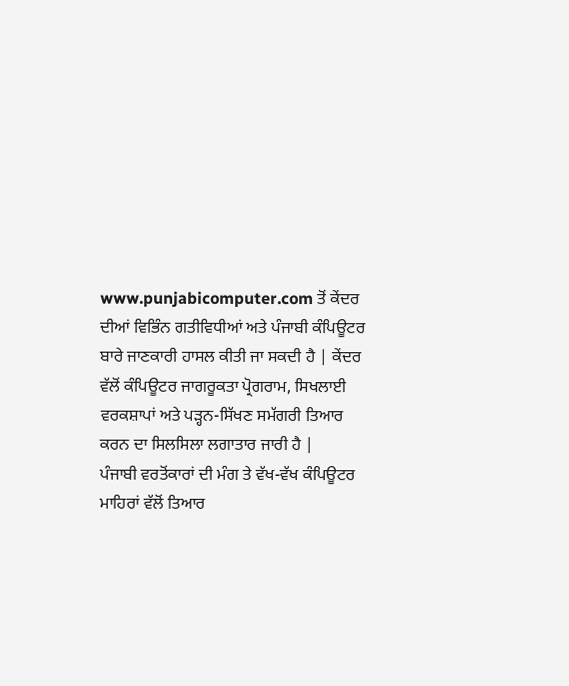www.punjabicomputer.com ਤੋਂ ਕੇਂਦਰ ਦੀਆਂ ਵਿਭਿੰਨ ਗਤੀਵਿਧੀਆਂ ਅਤੇ ਪੰਜਾਬੀ ਕੰਪਿਊਟਰ ਬਾਰੇ ਜਾਣਕਾਰੀ ਹਾਸਲ ਕੀਤੀ ਜਾ ਸਕਦੀ ਹੈ | ਕੇਂਦਰ ਵੱਲੋਂ ਕੰਪਿਊਟਰ ਜਾਗਰੂਕਤਾ ਪ੍ਰੋਗਰਾਮ, ਸਿਖਲਾਈ ਵਰਕਸ਼ਾਪਾਂ ਅਤੇ ਪੜ੍ਹਨ-ਸਿੱਖਣ ਸਮੱਗਰੀ ਤਿਆਰ ਕਰਨ ਦਾ ਸਿਲਸਿਲਾ ਲਗਾਤਾਰ ਜਾਰੀ ਹੈ |
ਪੰਜਾਬੀ ਵਰਤੋਂਕਾਰਾਂ ਦੀ ਮੰਗ ਤੇ ਵੱਖ-ਵੱਖ ਕੰਪਿਊਟਰ ਮਾਹਿਰਾਂ ਵੱਲੋਂ ਤਿਆਰ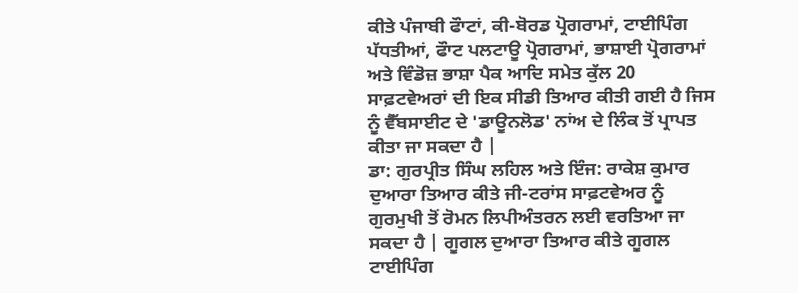ਕੀਤੇ ਪੰਜਾਬੀ ਫੌਾਟਾਂ, ਕੀ-ਬੋਰਡ ਪ੍ਰੋਗਰਾਮਾਂ, ਟਾਈਪਿੰਗ ਪੱਧਤੀਆਂ, ਫੌਾਟ ਪਲਟਾਊ ਪ੍ਰੋਗਰਾਮਾਂ, ਭਾਸ਼ਾਈ ਪ੍ਰੋਗਰਾਮਾਂ ਅਤੇ ਵਿੰਡੋਜ਼ ਭਾਸ਼ਾ ਪੈਕ ਆਦਿ ਸਮੇਤ ਕੁੱਲ 20 ਸਾਫ਼ਟਵੇਅਰਾਂ ਦੀ ਇਕ ਸੀਡੀ ਤਿਆਰ ਕੀਤੀ ਗਈ ਹੈ ਜਿਸ ਨੂੰ ਵੈੱਬਸਾਈਟ ਦੇ 'ਡਾਊਨਲੋਡ' ਨਾਂਅ ਦੇ ਲਿੰਕ ਤੋਂ ਪ੍ਰਾਪਤ ਕੀਤਾ ਜਾ ਸਕਦਾ ਹੈ |
ਡਾ: ਗੁਰਪ੍ਰੀਤ ਸਿੰਘ ਲਹਿਲ ਅਤੇ ਇੰਜ: ਰਾਕੇਸ਼ ਕੁਮਾਰ ਦੁਆਰਾ ਤਿਆਰ ਕੀਤੇ ਜੀ-ਟਰਾਂਸ ਸਾਫ਼ਟਵੇਅਰ ਨੂੰ ਗੁਰਮੁਖੀ ਤੋਂ ਰੋਮਨ ਲਿਪੀਅੰਤਰਨ ਲਈ ਵਰਤਿਆ ਜਾ ਸਕਦਾ ਹੈ | ਗੂਗਲ ਦੁਆਰਾ ਤਿਆਰ ਕੀਤੇ ਗੂਗਲ ਟਾਈਪਿੰਗ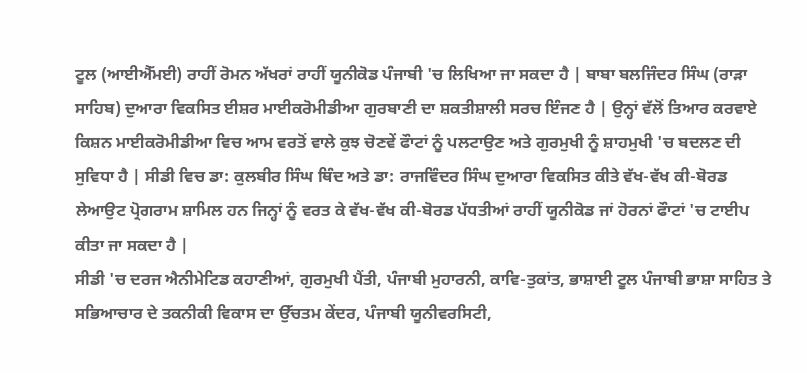ਟੂਲ (ਆਈਐੱਮਈ) ਰਾਹੀਂ ਰੋਮਨ ਅੱਖਰਾਂ ਰਾਹੀਂ ਯੂਨੀਕੋਡ ਪੰਜਾਬੀ 'ਚ ਲਿਖਿਆ ਜਾ ਸਕਦਾ ਹੈ | ਬਾਬਾ ਬਲਜਿੰਦਰ ਸਿੰਘ (ਰਾੜਾ ਸਾਹਿਬ) ਦੁਆਰਾ ਵਿਕਸਿਤ ਈਸ਼ਰ ਮਾਈਕਰੋਮੀਡੀਆ ਗੁਰਬਾਣੀ ਦਾ ਸ਼ਕਤੀਸ਼ਾਲੀ ਸਰਚ ਇੰਜਣ ਹੈ | ਉਨ੍ਹਾਂ ਵੱਲੋਂ ਤਿਆਰ ਕਰਵਾਏ ਕਿਸ਼ਨ ਮਾਈਕਰੋਮੀਡੀਆ ਵਿਚ ਆਮ ਵਰਤੋਂ ਵਾਲੇ ਕੁਝ ਚੋਣਵੇਂ ਫੌਾਟਾਂ ਨੂੰ ਪਲਟਾਉਣ ਅਤੇ ਗੁਰਮੁਖੀ ਨੂੰ ਸ਼ਾਹਮੁਖੀ 'ਚ ਬਦਲਣ ਦੀ ਸੁਵਿਧਾ ਹੈ | ਸੀਡੀ ਵਿਚ ਡਾ: ਕੁਲਬੀਰ ਸਿੰਘ ਥਿੰਦ ਅਤੇ ਡਾ: ਰਾਜਵਿੰਦਰ ਸਿੰਘ ਦੁਆਰਾ ਵਿਕਸਿਤ ਕੀਤੇ ਵੱਖ-ਵੱਖ ਕੀ-ਬੋਰਡ ਲੇਆਉਟ ਪ੍ਰੋਗਰਾਮ ਸ਼ਾਮਿਲ ਹਨ ਜਿਨ੍ਹਾਂ ਨੂੰ ਵਰਤ ਕੇ ਵੱਖ-ਵੱਖ ਕੀ-ਬੋਰਡ ਪੱਧਤੀਆਂ ਰਾਹੀਂ ਯੂਨੀਕੋਡ ਜਾਂ ਹੋਰਨਾਂ ਫੌਾਟਾਂ 'ਚ ਟਾਈਪ ਕੀਤਾ ਜਾ ਸਕਦਾ ਹੈ |
ਸੀਡੀ 'ਚ ਦਰਜ ਐਨੀਮੇਟਿਡ ਕਹਾਣੀਆਂ, ਗੁਰਮੁਖੀ ਪੈਂਤੀ, ਪੰਜਾਬੀ ਮੁਹਾਰਨੀ, ਕਾਵਿ-ਤੁਕਾਂਤ, ਭਾਸ਼ਾਈ ਟੂਲ ਪੰਜਾਬੀ ਭਾਸ਼ਾ ਸਾਹਿਤ ਤੇ ਸਭਿਆਚਾਰ ਦੇ ਤਕਨੀਕੀ ਵਿਕਾਸ ਦਾ ਉੱਚਤਮ ਕੇਂਦਰ, ਪੰਜਾਬੀ ਯੂਨੀਵਰਸਿਟੀ,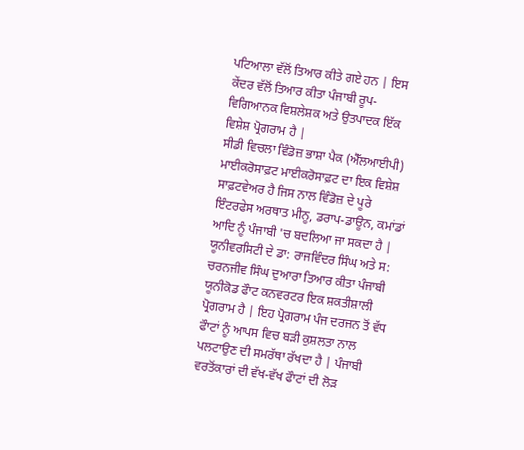ਪਟਿਆਲਾ ਵੱਲੋਂ ਤਿਆਰ ਕੀਤੇ ਗਏ ਹਨ | ਇਸ ਕੇਂਦਰ ਵੱਲੋਂ ਤਿਆਰ ਕੀਤਾ ਪੰਜਾਬੀ ਰੂਪ-ਵਿਗਿਆਨਕ ਵਿਸ਼ਲੇਸ਼ਕ ਅਤੇ ਉਤਪਾਦਕ ਇੱਕ ਵਿਸ਼ੇਸ਼ ਪ੍ਰੋਗਰਾਮ ਹੈ |
ਸੀਡੀ ਵਿਚਲਾ ਵਿੰਡੋਜ਼ ਭਾਸ਼ਾ ਪੈਕ (ਐੱਲਆਈਪੀ) ਮਾਈਕਰੋਸਾਫ਼ਟ ਮਾਈਕਰੋਸਾਫ਼ਟ ਦਾ ਇਕ ਵਿਸ਼ੇਸ਼ ਸਾਫ਼ਟਵੇਅਰ ਹੈ ਜਿਸ ਨਾਲ ਵਿੰਡੋਜ਼ ਦੇ ਪੂਰੇ ਇੰਟਰਫੇਸ ਅਰਥਾਤ ਮੀਨੂ, ਡਰਾਪ-ਡਾਊਨ, ਕਮਾਂਡਾਂ ਆਦਿ ਨੂੰ ਪੰਜਾਬੀ 'ਚ ਬਦਲਿਆ ਜਾ ਸਕਦਾ ਹੈ |
ਯੂਨੀਵਰਸਿਟੀ ਦੇ ਡਾ: ਰਾਜਵਿੰਦਰ ਸਿੰਘ ਅਤੇ ਸ: ਚਰਨਜੀਵ ਸਿੰਘ ਦੁਆਰਾ ਤਿਆਰ ਕੀਤਾ ਪੰਜਾਬੀ ਯੂਨੀਕੋਡ ਫੌਾਟ ਕਨਵਰਟਰ ਇਕ ਸ਼ਕਤੀਸ਼ਾਲੀ ਪ੍ਰੋਗਰਾਮ ਹੈ | ਇਹ ਪ੍ਰੋਗਰਾਮ ਪੰਜ ਦਰਜਨ ਤੋਂ ਵੱਧ ਫੌਾਟਾਂ ਨੂੰ ਆਪਸ ਵਿਚ ਬੜੀ ਕੁਸ਼ਲਤਾ ਨਾਲ ਪਲਟਾਉਣ ਦੀ ਸਮਰੱਥਾ ਰੱਖਦਾ ਹੈ | ਪੰਜਾਬੀ ਵਰਤੋਂਕਾਰਾਂ ਦੀ ਵੱਖ-ਵੱਖ ਫੌਾਟਾਂ ਦੀ ਲੋੜ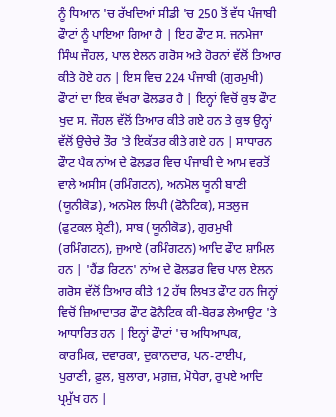ਨੂੰ ਧਿਆਨ 'ਚ ਰੱਖਦਿਆਂ ਸੀਡੀ 'ਚ 250 ਤੋਂ ਵੱਧ ਪੰਜਾਬੀ ਫੌਾਟਾਂ ਨੂੰ ਪਾਇਆ ਗਿਆ ਹੈ | ਇਹ ਫੌਾਟ ਸ. ਜਨਮੇਜਾ ਸਿੰਘ ਜੌਹਲ, ਪਾਲ ਏਲਨ ਗਰੋਸ ਅਤੇ ਹੋਰਨਾਂ ਵੱਲੋਂ ਤਿਆਰ ਕੀਤੇ ਹੋਏ ਹਨ | ਇਸ ਵਿਚ 224 ਪੰਜਾਬੀ (ਗੁਰਮੁਖੀ) ਫੌਾਟਾਂ ਦਾ ਇਕ ਵੱਖਰਾ ਫੋਲਡਰ ਹੈ | ਇਨ੍ਹਾਂ ਵਿਚੋਂ ਕੁਝ ਫੌਾਟ ਖੁਦ ਸ. ਜੌਹਲ ਵੱਲੋਂ ਤਿਆਰ ਕੀਤੇ ਗਏ ਹਨ ਤੇ ਕੁਝ ਉਨ੍ਹਾਂ ਵੱਲੋਂ ਉਚੇਚੇ ਤੌਰ 'ਤੇ ਇਕੱਤਰ ਕੀਤੇ ਗਏ ਹਨ | ਸਾਧਾਰਨ ਫੌਾਟ ਪੈਕ ਨਾਂਅ ਦੇ ਫੋਲਡਰ ਵਿਚ ਪੰਜਾਬੀ ਦੇ ਆਮ ਵਰਤੋਂ ਵਾਲੇ ਅਸੀਸ (ਰਮਿੰਗਟਨ), ਅਨਮੋਲ ਯੂਨੀ ਬਾਣੀ (ਯੂਨੀਕੋਡ), ਅਨਮੋਲ ਲਿਪੀ (ਫੋਨੈਟਿਕ), ਸਤਲੁਜ (ਫੁਟਕਲ ਸ਼੍ਰੇਣੀ), ਸਾਬ (ਯੂਨੀਕੋਡ), ਗੁਰਮੁਖੀ (ਰਮਿੰਗਟਨ), ਜੁਆਏ (ਰਮਿੰਗਟਨ) ਆਦਿ ਫੌਾਟ ਸ਼ਾਮਿਲ ਹਨ | 'ਹੈਂਡ ਰਿਟਨ' ਨਾਂਅ ਦੇ ਫੋਲਡਰ ਵਿਚ ਪਾਲ ਏਲਨ ਗਰੋਸ ਵੱਲੋਂ ਤਿਆਰ ਕੀਤੇ 12 ਹੱਥ ਲਿਖਤ ਫੌਾਟ ਹਨ ਜਿਨ੍ਹਾਂ ਵਿਚੋਂ ਜ਼ਿਆਦਾਤਰ ਫੌਾਟ ਫੋਨੈਟਿਕ ਕੀ-ਬੋਰਡ ਲੇਆਉਟ 'ਤੇ ਆਧਾਰਿਤ ਹਨ | ਇਨ੍ਹਾਂ ਫੌਾਟਾਂ 'ਚ ਅਧਿਆਪਕ, ਕਾਰਮਿਕ, ਦਵਾਰਕਾ, ਦੁਕਾਨਦਾਰ, ਪਨ-ਟਾਈਪ, ਪੁਰਾਣੀ, ਫ਼ੁਲ, ਬੁਲਾਰਾ, ਮਗ਼ਜ਼, ਮੋਧੇਰਾ, ਰੁਪਏ ਆਦਿ ਪ੍ਰਮੁੱਖ ਹਨ |